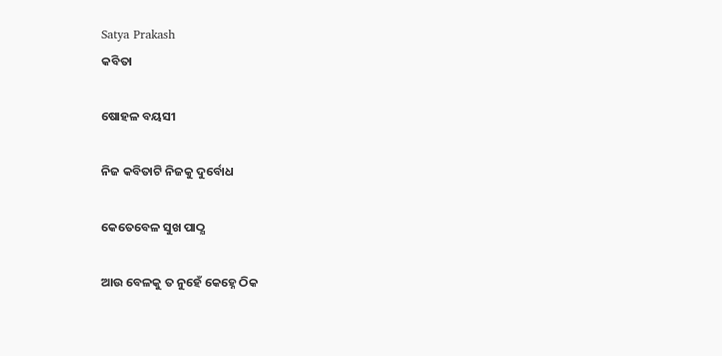Satya Prakash
କବିତା

ଷୋହଳ ବୟସୀ

ନିଜ କବିତାଟି ନିଜକୁ ଦୁର୍ବୋଧ

କେତେବେଳ ସୁଖ ପାଠ୍ଯ

ଆଉ ବେଳକୁ ତ ନୁହେଁ କେହ୍ନେ ଠିକ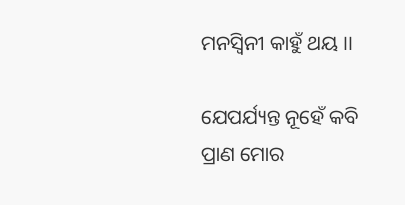ମନସ୍ବିନୀ କାହୁଁ ଥୟ ।।

ଯେପର୍ଯ୍ୟନ୍ତ ନୂହେଁ କବି ପ୍ରାଣ ମୋର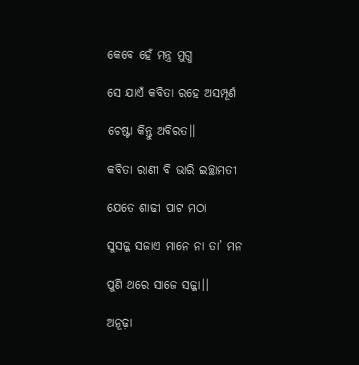କେବେ ହେଁ ମନ୍ତ୍ର ମୁଗ୍ଧ

ସେ ଯାଏଁ କବିତା ରହେ ଅସମ୍ପୂର୍ଣ

ଚେଷ୍ଟା କିନ୍ତୁ ଅବିରତ।।

କବିତା ରାଣୀ ବି ଭାରି ଇଚ୍ଛାମତୀ

ଯେତେ ଶାଢୀ ପାଟ ମଠା

ସୁସଜ୍ଜ ସଜାଏ ମାନେ ନା ତା’ ମନ

ପୁଣି ଥରେ ସାଜେ ସଜ୍ଜା।।

ଅନୂଢ଼ା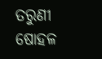ତରୁଣୀ ଷୋହଳ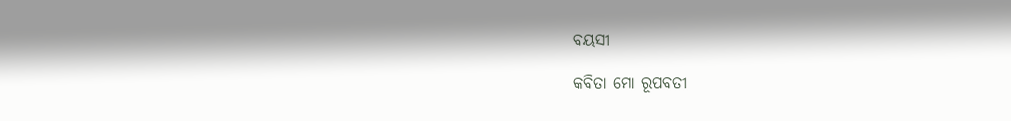ବୟସୀ

କବିତା ମୋ ରୂପବତୀ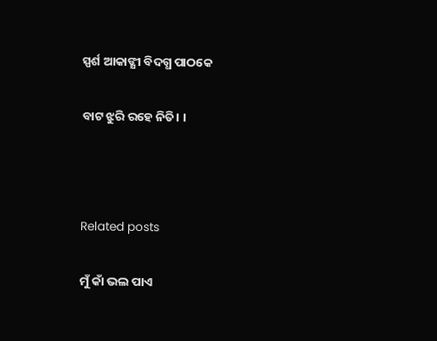ସ୍ପର୍ଶ ଆକାଙ୍କ୍ଷୀ ବିଦଗ୍ଧ ପାଠକେ

ବାଟ ଝୁରି ରହେ ନିତି। ।



Related posts

ମୁଁ କାଁ ଭଲ ପାଏ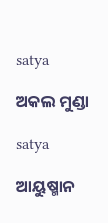satya

ଅକଲ ମୁଣ୍ଡା

satya

ଆୟୁଷ୍ମାନ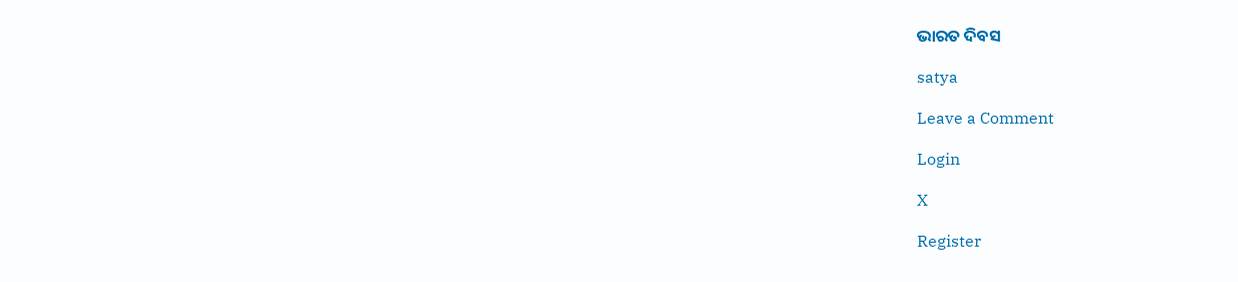ଭାରତ ଦିବସ

satya

Leave a Comment

Login

X

Register